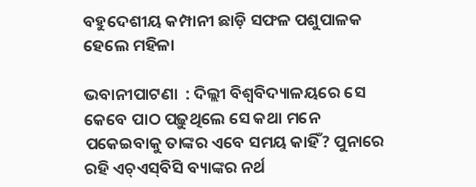ବହୁଦେଶୀୟ କମ୍ପାନୀ ଛାଡ଼ି ସଫଳ ପଶୁପାଳକ ହେଲେ ମହିଳା

ଭବାନୀପାଟଣା  : ଦିଲ୍ଲୀ ବିଶ୍ୱବିଦ୍ୟାଳୟରେ ସେ କେବେ ପାଠ ପଢ଼ୁଥିଲେ ସେ କଥା ମନେ ପକେଇବାକୁ ତାଙ୍କର ଏବେ ସମୟ କାହିଁ? ପୁନାରେ ରହି ଏଚ୍‍ଏସ୍‍ବିସି ବ୍ୟାଙ୍କର ନର୍ଥ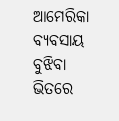ଆମେରିକା ବ୍ୟବସାୟ ବୁଝିବା ଭିତରେ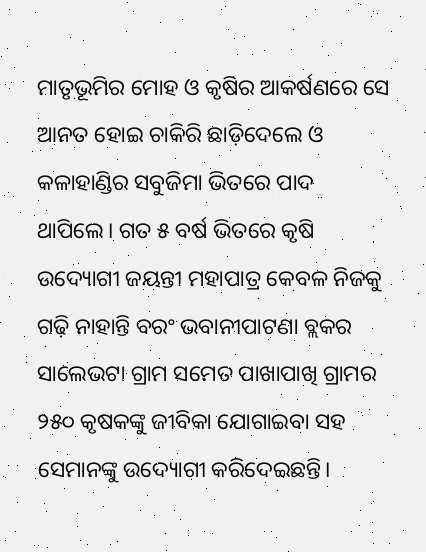ମାତୃଭୂମିର ମୋହ ଓ କୃଷିର ଆକର୍ଷଣରେ ସେ ଆନତ ହୋଇ ଚାକିରି ଛାଡ଼ିଦେଲେ ଓ କଳାହାଣ୍ଡିର ସବୁଜିମା ଭିତରେ ପାଦ ଥାପିଲେ। ଗତ ୫ ବର୍ଷ ଭିତରେ କୃଷି ଉଦ୍ୟୋଗୀ ଜୟନ୍ତୀ ମହାପାତ୍ର କେବଳ ନିଜକୁ ଗଢ଼ି ନାହାନ୍ତି ବରଂ ଭବାନୀପାଟଣା ବ୍ଲକର ସାଲେଭଟା ଗ୍ରାମ ସମେତ ପାଖାପାଖି ଗ୍ରାମର ୨୫୦ କୃଷକଙ୍କୁ ଜୀବିକା ଯୋଗାଇବା ସହ ସେମାନଙ୍କୁ ଉଦ୍ୟୋଗୀ କରିଦେଇଛନ୍ତି।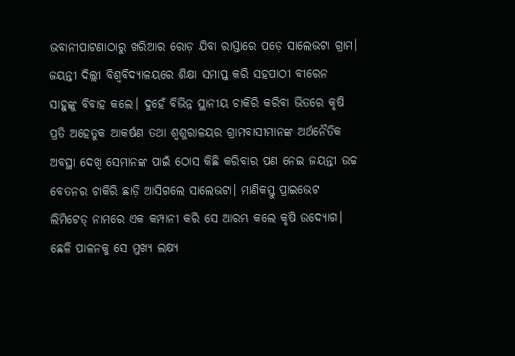ଭବାନୀପାଟଣାଠାରୁ ଖରିଆର ରୋଡ଼ ଯିବା ରାସ୍ତାରେ ପଡ଼େ ସାଲେଭଟା ଗ୍ରାମ। ଜୟନ୍ତୀ ଦିଲ୍ଲୀ ବିଶ୍ୱବିଦ୍ୟାଳୟରେ ଶିକ୍ଷା ସମାପ୍ତ କରି ସହପାଠୀ ବୀରେନ ସାହୁଙ୍କୁ ବିବାହ କଲେ। ଦୁହେଁ ବିଭିନ୍ନ ସ୍ଥାନୀୟ ଚାକିରି କରିବା ଭିତରେ କୃଷି ପ୍ରତି ଅହେତୁକ ଆକର୍ଷଣ ତଥା ଶ୍ୱଶୁରାଳୟର ଗ୍ରାମବାସୀମାନଙ୍କ ଅର୍ଥନୈତିକ ଅବସ୍ଥା ଦେଖି ସେମାନଙ୍କ ପାଇଁ ଠୋସ କିଛି କରିବାର ପଣ ନେଇ ଜୟନ୍ତୀ ଉଚ୍ଚ ବେତନର ଚାକିରି ଛାଡ଼ି ଆସିଗଲେ ସାଲେଭଟା। ମାଣିକସ୍ତୁ ପ୍ରାଇଭେଟ ଲିମିଟେଡ୍‍ ନାମରେ ଏକ କମ୍ପାନୀ କରି ସେ ଆରମ୍ଭ କଲେ କୃଷି ଉଦ୍ୟୋଗ। ଛେଳି ପାଳନକୁ ସେ ମୁଖ୍ୟ ଲକ୍ଷ୍ୟ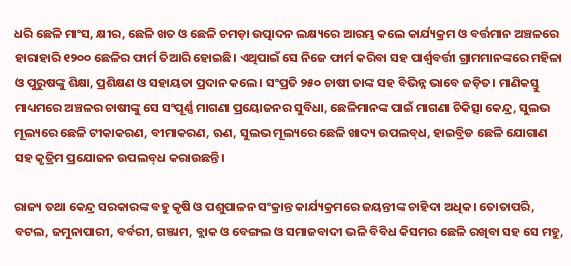ଧରି ଛେଳି ମାଂସ, କ୍ଷୀର, ଛେଳି ଖତ ଓ ଛେଳି ଚମଡ଼ା ଉତ୍ପାଦନ ଲକ୍ଷ୍ୟରେ ଆରମ୍ଭ କଲେ କାର୍ଯ୍ୟକ୍ରମ ଓ ବର୍ତ୍ତମାନ ଅଞ୍ଚଳରେ ହାରାହାରି ୧୨୦୦ ଛେଳିର ଫାର୍ମ ତିଆରି ହୋଇଛି। ଏଥିପାଇଁ ସେ ନିଜେ ଫାର୍ମ କରିବା ସହ ପାର୍ଶ୍ବବର୍ତ୍ତୀ ଗ୍ରାମମାନଙ୍କରେ ମହିଳା ଓ ପୁରୁଷଙ୍କୁ ଶିକ୍ଷା, ପ୍ରଶିକ୍ଷଣ ଓ ସହାୟତା ପ୍ରଦାନ କଲେ। ସଂପ୍ରତି ୨୫୦ ଚାଷୀ ତାଙ୍କ ସହ ବିଭିନ୍ନ ଭାବେ ଜଡ଼ିତ। ମାଣିକସ୍ତୁ ମାଧ୍ୟମରେ ଅଞ୍ଚଳର ଚାଷୀଙ୍କୁ ସେ ସଂପୂର୍ଣ୍ଣ ମାଗଣା ପ୍ରୟୋଜନର ସୁବିଧା, ଛେଳିମାନଙ୍କ ପାଇଁ ମାଗଣା ଚିକିତ୍ସା କେନ୍ଦ୍ର, ସୁଲଭ ମୂଲ୍ୟରେ ଛେଳି ଟୀକାକରଣ, ବୀମାକରଣ, ଋଣ, ସୁଲଭ ମୂଲ୍ୟରେ ଛେଳି ଖାଦ୍ୟ ଉପଲବ୍‍ଧ, ହାଇବ୍ରିଡ ଛେଳି ଯୋଗାଣ ସହ କୃତ୍ରିମ ପ୍ରଯୋଜନ ଉପଲବ୍‍ଧ କରାଉଛନ୍ତି।

ରାଜ୍ୟ ତଥା କେନ୍ଦ୍ର ସରକାରଙ୍କ ବହୁ କୃଷି ଓ ପଶୁପାଳନ ସଂକ୍ରାନ୍ତ କାର୍ଯ୍ୟକ୍ରମରେ ଜୟନ୍ତୀଙ୍କ ଚାହିଦା ଅଧିକ। ତୋତାପରି, ବଟଲ, ଜମୁନାପାରୀ, ବର୍ବରୀ, ଗଞ୍ଜାମ, ବ୍ଲାକ ଓ ବେଙ୍ଗଲ ଓ ସମାଜବାଦୀ ଭଳି ବିବିଧ କିସମର ଛେଳି ରଖିବା ସହ ସେ ମହୁ,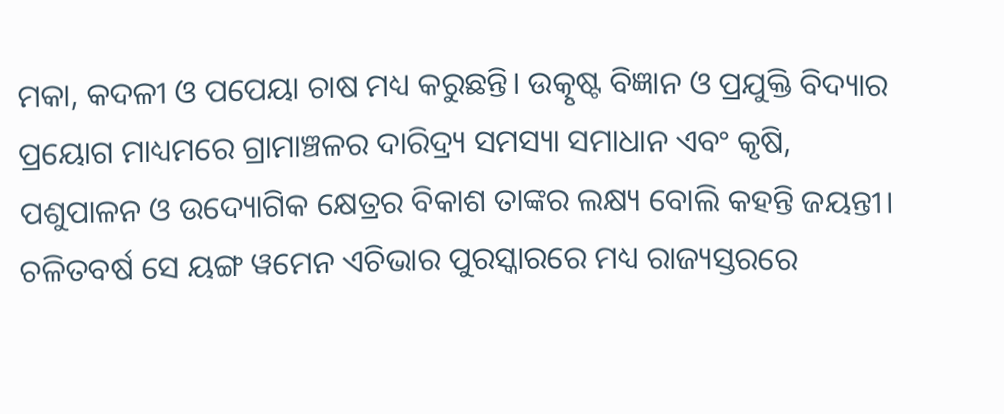ମକା, କଦଳୀ ଓ ପପେୟା ଚାଷ ମଧ୍ୟ କରୁଛନ୍ତି। ଉତ୍କୃଷ୍ଟ ବିଜ୍ଞାନ ଓ ପ୍ରଯୁକ୍ତି ବିଦ୍ୟାର ପ୍ରୟୋଗ ମାଧ୍ୟମରେ ଗ୍ରାମାଞ୍ଚଳର ଦାରିଦ୍ର୍ୟ ସମସ୍ୟା ସମାଧାନ ଏବଂ କୃଷି, ପଶୁପାଳନ ଓ ଉଦ୍ୟୋଗିକ କ୍ଷେତ୍ରର ବିକାଶ ତାଙ୍କର ଲକ୍ଷ୍ୟ ବୋଲି କହନ୍ତି ଜୟନ୍ତୀ। ଚଳିତବର୍ଷ ସେ ୟଙ୍ଗ ୱମେନ ଏଚିଭାର ପୁରସ୍କାରରେ ମଧ୍ୟ ରାଜ୍ୟସ୍ତରରେ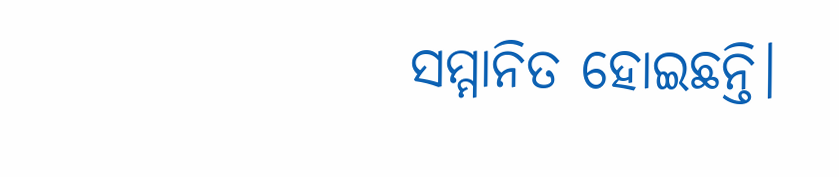ସମ୍ମାନିତ ହୋଇଛନ୍ତି।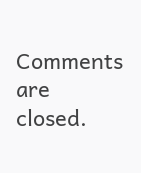Comments are closed.